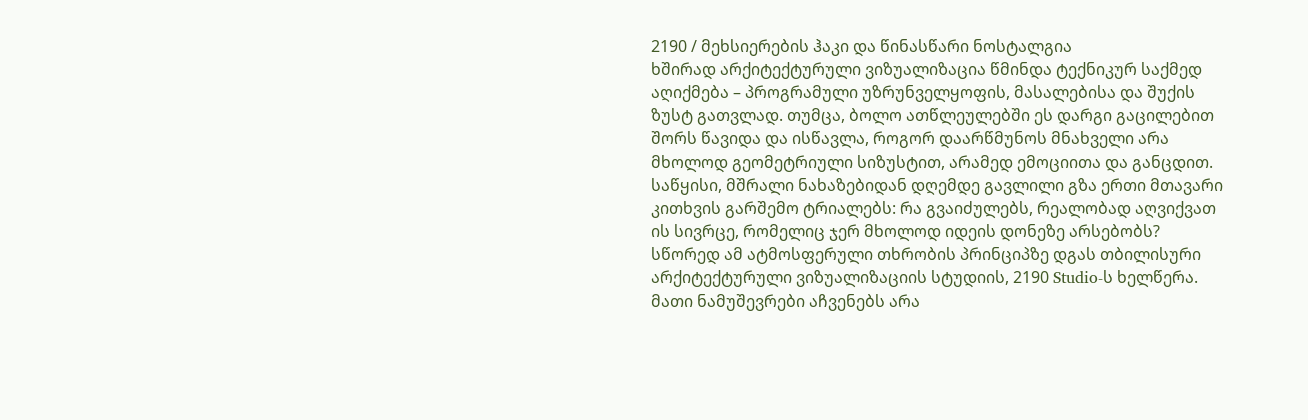2190 / მეხსიერების ჰაკი და წინასწარი ნოსტალგია
ხშირად არქიტექტურული ვიზუალიზაცია წმინდა ტექნიკურ საქმედ აღიქმება – პროგრამული უზრუნველყოფის, მასალებისა და შუქის ზუსტ გათვლად. თუმცა, ბოლო ათწლეულებში ეს დარგი გაცილებით შორს წავიდა და ისწავლა, როგორ დაარწმუნოს მნახველი არა მხოლოდ გეომეტრიული სიზუსტით, არამედ ემოციითა და განცდით. საწყისი, მშრალი ნახაზებიდან დღემდე გავლილი გზა ერთი მთავარი კითხვის გარშემო ტრიალებს: რა გვაიძულებს, რეალობად აღვიქვათ ის სივრცე, რომელიც ჯერ მხოლოდ იდეის დონეზე არსებობს?
სწორედ ამ ატმოსფერული თხრობის პრინციპზე დგას თბილისური არქიტექტურული ვიზუალიზაციის სტუდიის, 2190 Studio-ს ხელწერა. მათი ნამუშევრები აჩვენებს არა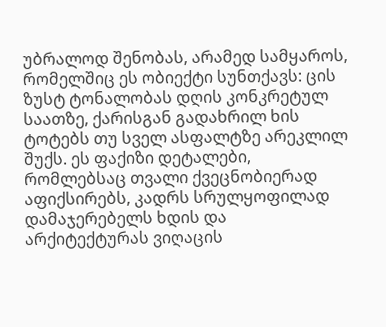უბრალოდ შენობას, არამედ სამყაროს, რომელშიც ეს ობიექტი სუნთქავს: ცის ზუსტ ტონალობას დღის კონკრეტულ საათზე, ქარისგან გადახრილ ხის ტოტებს თუ სველ ასფალტზე არეკლილ შუქს. ეს ფაქიზი დეტალები, რომლებსაც თვალი ქვეცნობიერად აფიქსირებს, კადრს სრულყოფილად დამაჯერებელს ხდის და არქიტექტურას ვიღაცის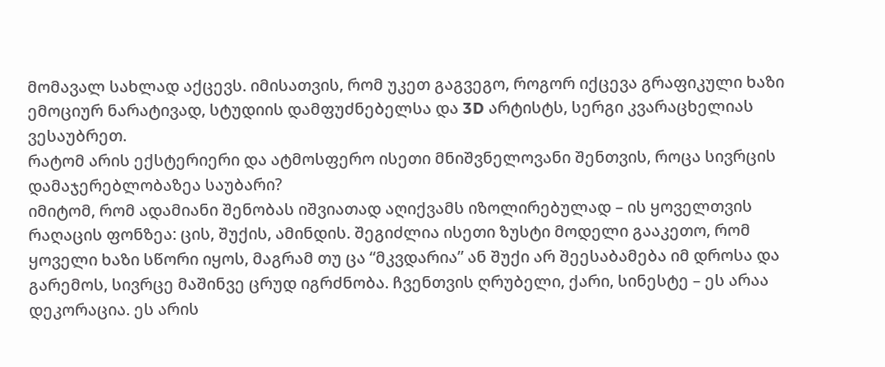მომავალ სახლად აქცევს. იმისათვის, რომ უკეთ გაგვეგო, როგორ იქცევა გრაფიკული ხაზი ემოციურ ნარატივად, სტუდიის დამფუძნებელსა და 3D არტისტს, სერგი კვარაცხელიას ვესაუბრეთ.
რატომ არის ექსტერიერი და ატმოსფერო ისეთი მნიშვნელოვანი შენთვის, როცა სივრცის დამაჯერებლობაზეა საუბარი?
იმიტომ, რომ ადამიანი შენობას იშვიათად აღიქვამს იზოლირებულად – ის ყოველთვის რაღაცის ფონზეა: ცის, შუქის, ამინდის. შეგიძლია ისეთი ზუსტი მოდელი გააკეთო, რომ ყოველი ხაზი სწორი იყოს, მაგრამ თუ ცა “მკვდარია” ან შუქი არ შეესაბამება იმ დროსა და გარემოს, სივრცე მაშინვე ცრუდ იგრძნობა. ჩვენთვის ღრუბელი, ქარი, სინესტე – ეს არაა დეკორაცია. ეს არის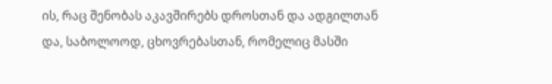ის, რაც შენობას აკავშირებს დროსთან და ადგილთან და, საბოლოოდ, ცხოვრებასთან, რომელიც მასში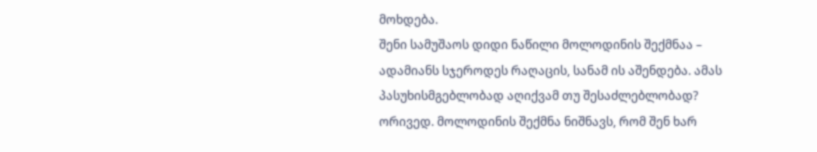მოხდება.
შენი სამუშაოს დიდი ნაწილი მოლოდინის შექმნაა – ადამიანს სჯეროდეს რაღაცის, სანამ ის აშენდება. ამას პასუხისმგებლობად აღიქვამ თუ შესაძლებლობად?
ორივედ. მოლოდინის შექმნა ნიშნავს, რომ შენ ხარ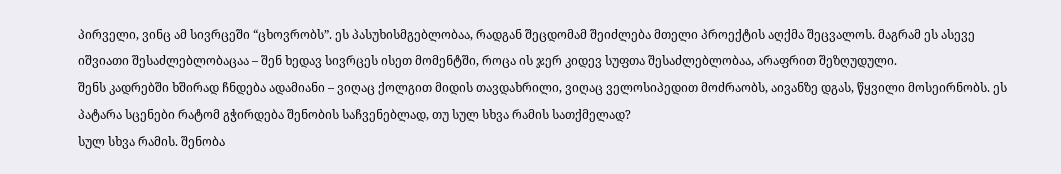პირველი, ვინც ამ სივრცეში “ცხოვრობს”. ეს პასუხისმგებლობაა, რადგან შეცდომამ შეიძლება მთელი პროექტის აღქმა შეცვალოს. მაგრამ ეს ასევე იშვიათი შესაძლებლობაცაა – შენ ხედავ სივრცეს ისეთ მომენტში, როცა ის ჯერ კიდევ სუფთა შესაძლებლობაა, არაფრით შეზღუდული.
შენს კადრებში ხშირად ჩნდება ადამიანი – ვიღაც ქოლგით მიდის თავდახრილი, ვიღაც ველოსიპედით მოძრაობს, აივანზე დგას, წყვილი მოსეირნობს. ეს პატარა სცენები რატომ გჭირდება შენობის საჩვენებლად, თუ სულ სხვა რამის სათქმელად?
სულ სხვა რამის. შენობა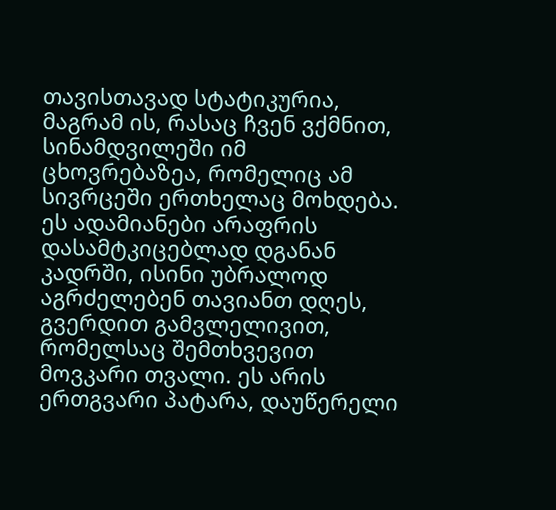თავისთავად სტატიკურია, მაგრამ ის, რასაც ჩვენ ვქმნით, სინამდვილეში იმ ცხოვრებაზეა, რომელიც ამ სივრცეში ერთხელაც მოხდება. ეს ადამიანები არაფრის დასამტკიცებლად დგანან კადრში, ისინი უბრალოდ აგრძელებენ თავიანთ დღეს, გვერდით გამვლელივით, რომელსაც შემთხვევით მოვკარი თვალი. ეს არის ერთგვარი პატარა, დაუწერელი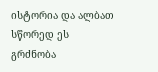ისტორია და ალბათ სწორედ ეს გრძნობა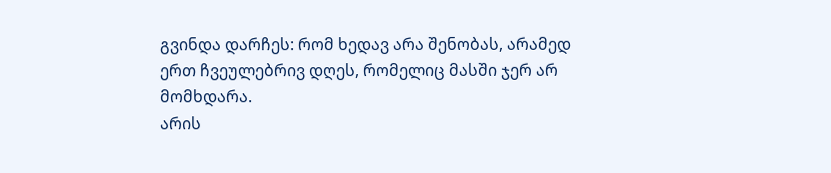გვინდა დარჩეს: რომ ხედავ არა შენობას, არამედ ერთ ჩვეულებრივ დღეს, რომელიც მასში ჯერ არ მომხდარა.
არის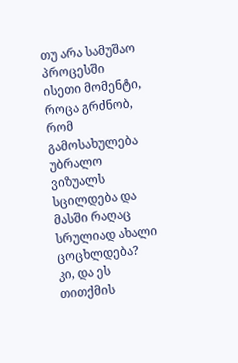თუ არა სამუშაო პროცესში ისეთი მომენტი, როცა გრძნობ, რომ გამოსახულება უბრალო ვიზუალს სცილდება და მასში რაღაც სრულიად ახალი ცოცხლდება?
კი, და ეს თითქმის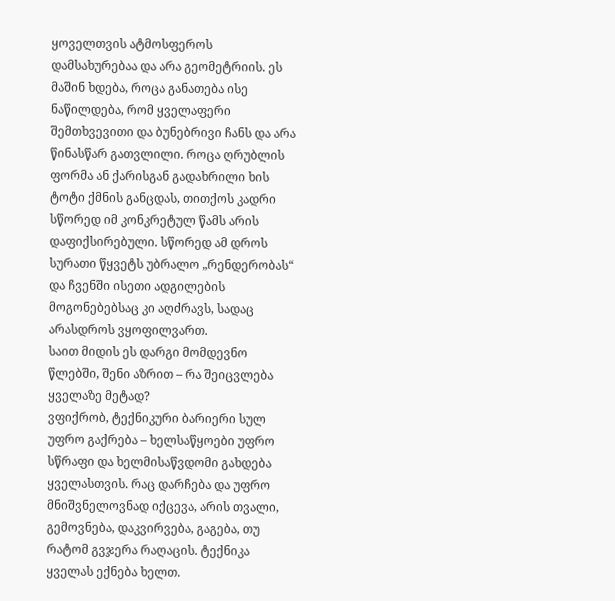ყოველთვის ატმოსფეროს დამსახურებაა და არა გეომეტრიის. ეს მაშინ ხდება, როცა განათება ისე ნაწილდება, რომ ყველაფერი შემთხვევითი და ბუნებრივი ჩანს და არა წინასწარ გათვლილი. როცა ღრუბლის ფორმა ან ქარისგან გადახრილი ხის ტოტი ქმნის განცდას, თითქოს კადრი სწორედ იმ კონკრეტულ წამს არის დაფიქსირებული. სწორედ ამ დროს სურათი წყვეტს უბრალო „რენდერობას“ და ჩვენში ისეთი ადგილების მოგონებებსაც კი აღძრავს, სადაც არასდროს ვყოფილვართ.
საით მიდის ეს დარგი მომდევნო წლებში, შენი აზრით – რა შეიცვლება ყველაზე მეტად?
ვფიქრობ, ტექნიკური ბარიერი სულ უფრო გაქრება – ხელსაწყოები უფრო სწრაფი და ხელმისაწვდომი გახდება ყველასთვის. რაც დარჩება და უფრო მნიშვნელოვნად იქცევა, არის თვალი, გემოვნება, დაკვირვება, გაგება, თუ რატომ გვჯერა რაღაცის. ტექნიკა ყველას ექნება ხელთ.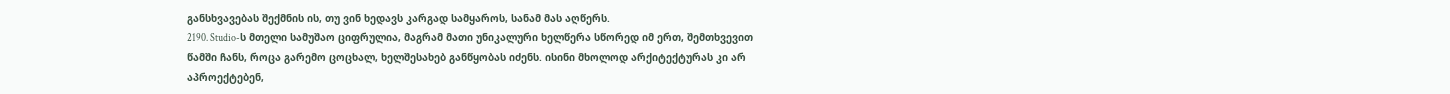განსხვავებას შექმნის ის, თუ ვინ ხედავს კარგად სამყაროს, სანამ მას აღწერს.
2190. Studio-ს მთელი სამუშაო ციფრულია, მაგრამ მათი უნიკალური ხელწერა სწორედ იმ ერთ, შემთხვევით წამში ჩანს, როცა გარემო ცოცხალ, ხელშესახებ განწყობას იძენს. ისინი მხოლოდ არქიტექტურას კი არ აპროექტებენ,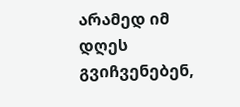არამედ იმ დღეს გვიჩვენებენ,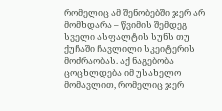რომელიც ამ შენობებში ჯერ არ მომხდარა – წვიმის შემდეგ სველი ასფალტის სუნს თუ ქუჩაში ჩავლილი სკეიტერის მოძრაობას. აქ ნაგებობა ცოცხლდება იმ უსახელო მომავლით, რომელიც ჯერ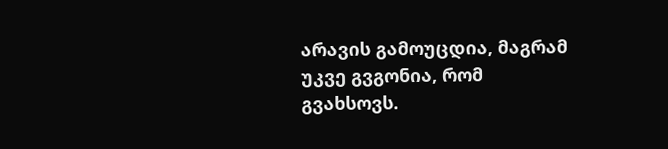არავის გამოუცდია, მაგრამ უკვე გვგონია, რომ გვახსოვს.